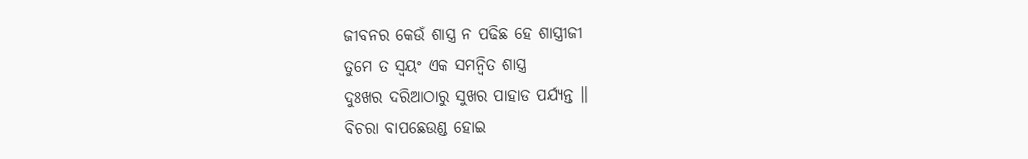ଜୀବନର କେଉଁ ଶାସ୍ତ୍ର ନ ପଢିଛ ହେ ଶାସ୍ତ୍ରୀଜୀ
ତୁମେ ତ ସ୍ୱୟଂ ଏକ ସମନ୍ୱିତ ଶାସ୍ତ୍ର
ଦୁଃଖର ଦରିଆଠାରୁ ସୁଖର ପାହାଡ ପର୍ଯ୍ୟନ୍ତ ॥
ବିଚରା ବାପଛେଉଣ୍ଡ ହୋଇ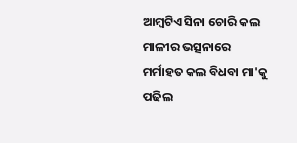ଆମ୍ବଟିଏ ସିନା ଚୋରି କଲ
ମାଳୀର ଭତ୍ସନାରେ ମର୍ମାହତ କଲ ବିଧବା ମା'କୁ
ପଢିଲ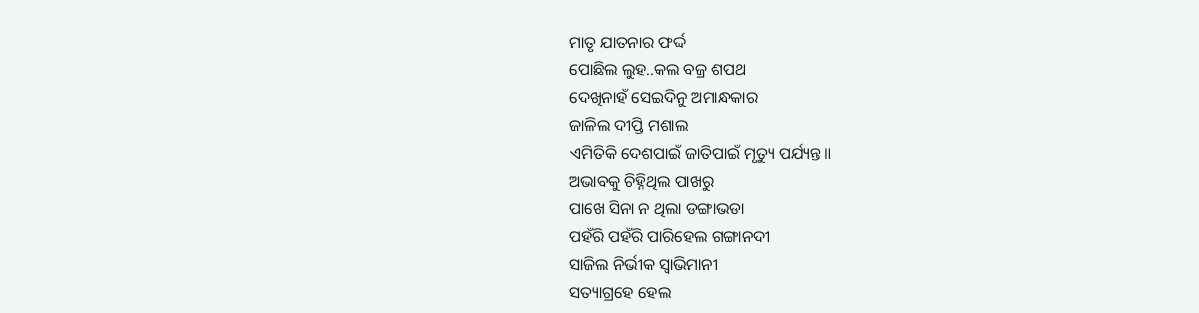ମାତୃ ଯାତନାର ଫର୍ଦ୍ଦ
ପୋଛିଲ ଲୁହ..କଲ ବଜ୍ର ଶପଥ
ଦେଖିନାହଁ ସେଇଦିନୁ ଅମାନ୍ଧକାର
ଜାଳିଲ ଦୀପ୍ତି ମଶାଲ
ଏମିତିକି ଦେଶପାଇଁ ଜାତିପାଇଁ ମୃତ୍ୟୁ ପର୍ଯ୍ୟନ୍ତ॥
ଅଭାବକୁ ଚିହ୍ନିଥିଲ ପାଖରୁ
ପାଖେ ସିନା ନ ଥିଲା ଡଙ୍ଗାଭଡା
ପହଁରି ପହଁରି ପାରିହେଲ ଗଙ୍ଗାନଦୀ
ସାଜିଲ ନିର୍ଭୀକ ସ୍ୱାଭିମାନୀ
ସତ୍ୟାଗ୍ରହେ ହେଲ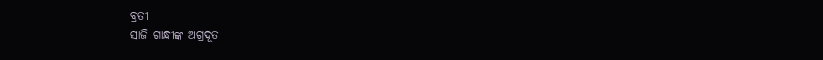ବ୍ରତୀ
ସାଜି ଗାନ୍ଧୀଙ୍କ ଅଗ୍ରଦୂତ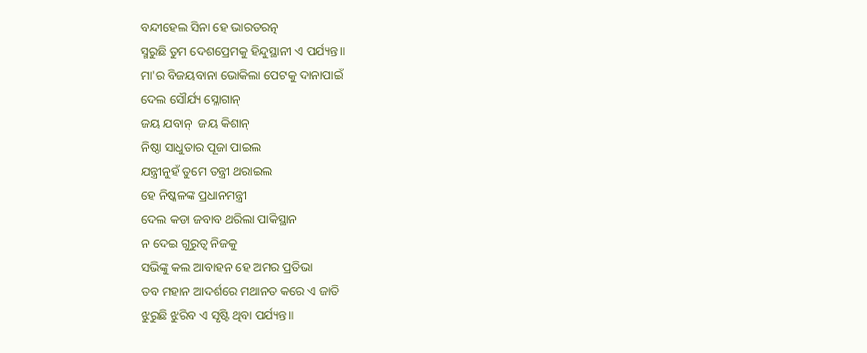ବନ୍ଦୀହେଲ ସିନା ହେ ଭାରତରତ୍ନ
ସ୍ମରୁଛି ତୁମ ଦେଶପ୍ରେମକୁ ହିନ୍ଦୁସ୍ଥାନୀ ଏ ପର୍ଯ୍ୟନ୍ତ॥
ମା'ର ବିଜୟବାନା ଭୋକିଲା ପେଟକୁ ଦାନାପାଇଁ
ଦେଲ ସୌର୍ଯ୍ୟ ସ୍ଳୋଗାନ୍
ଜୟ ଯବାନ୍  ଜୟ କିଶାନ୍
ନିଷ୍ଠା ସାଧୁତାର ପୂଜା ପାଇଲ
ଯନ୍ତ୍ରୀନୁହଁ ତୁମେ ତନ୍ତ୍ରୀ ଥରାଇଲ
ହେ ନିଷ୍କଳଙ୍କ ପ୍ରଧାନମନ୍ତ୍ରୀ
ଦେଲ କଡା ଜବାବ ଥରିଲା ପାକିସ୍ଥାନ
ନ ଦେଇ ଗୁରୁତ୍ୱ ନିଜକୁ
ସଭିଙ୍କୁ କଲ ଆବାହନ ହେ ଅମର ପ୍ରତିଭା
ତବ ମହାନ ଆଦର୍ଶରେ ମଥାନତ କରେ ଏ ଜାତି
ଝୁରୁଛି ଝୁରିବ ଏ ସୃଷ୍ଟି ଥିବା ପର୍ଯ୍ୟନ୍ତ॥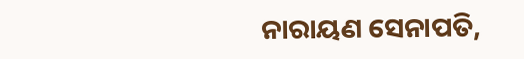ନାରାୟଣ ସେନାପତି,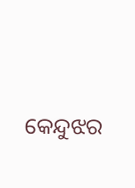କେନ୍ଦୁଝର